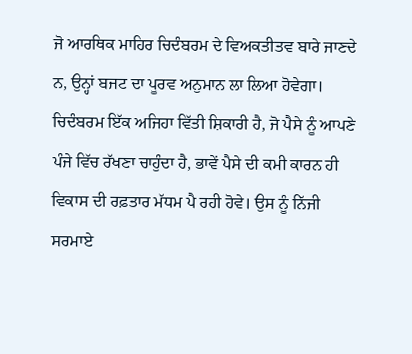ਜੋ ਆਰਥਿਕ ਮਾਹਿਰ ਚਿਦੰਬਰਮ ਦੇ ਵਿਅਕਤੀਤਵ ਬਾਰੇ ਜਾਣਦੇ ਨ, ਉਨ੍ਹਾਂ ਬਜਟ ਦਾ ਪੂਰਵ ਅਨੁਮਾਨ ਲਾ ਲਿਆ ਹੋਵੇਗਾ। ਚਿਦੰਬਰਮ ਇੱਕ ਅਜਿਹਾ ਵਿੱਤੀ ਸ਼ਿਕਾਰੀ ਹੈ, ਜੋ ਪੈਸੇ ਨੂੰ ਆਪਣੇ ਪੰਜੇ ਵਿੱਚ ਰੱਖਣਾ ਚਾਹੁੰਦਾ ਹੈ, ਭਾਵੇਂ ਪੈਸੇ ਦੀ ਕਮੀ ਕਾਰਨ ਹੀ ਵਿਕਾਸ ਦੀ ਰਫ਼ਤਾਰ ਮੱਧਮ ਪੈ ਰਹੀ ਹੋਵੇ। ਉਸ ਨੂੰ ਨਿੱਜੀ ਸਰਮਾਏ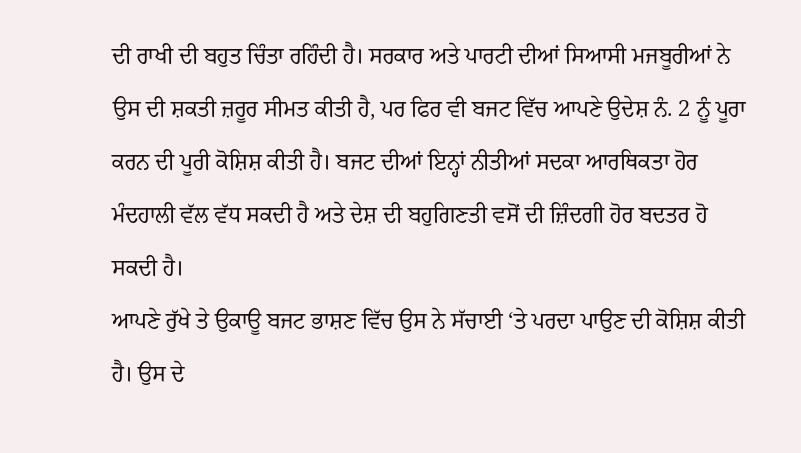ਦੀ ਰਾਖੀ ਦੀ ਬਹੁਤ ਚਿੰਤਾ ਰਹਿੰਦੀ ਹੈ। ਸਰਕਾਰ ਅਤੇ ਪਾਰਟੀ ਦੀਆਂ ਸਿਆਸੀ ਮਜਬੂਰੀਆਂ ਨੇ ਉਸ ਦੀ ਸ਼ਕਤੀ ਜ਼ਰੂਰ ਸੀਮਤ ਕੀਤੀ ਹੈ, ਪਰ ਫਿਰ ਵੀ ਬਜਟ ਵਿੱਚ ਆਪਣੇ ਉਦੇਸ਼ ਨੰ. 2 ਨੂੰ ਪੂਰਾ ਕਰਨ ਦੀ ਪੂਰੀ ਕੋਸ਼ਿਸ਼ ਕੀਤੀ ਹੈ। ਬਜਟ ਦੀਆਂ ਇਨ੍ਹਾਂ ਨੀਤੀਆਂ ਸਦਕਾ ਆਰਥਿਕਤਾ ਹੋਰ ਮੰਦਹਾਲੀ ਵੱਲ ਵੱਧ ਸਕਦੀ ਹੈ ਅਤੇ ਦੇਸ਼ ਦੀ ਬਹੁਗਿਣਤੀ ਵਸੋਂ ਦੀ ਜ਼ਿੰਦਗੀ ਹੋਰ ਬਦਤਰ ਹੋ ਸਕਦੀ ਹੈ।
ਆਪਣੇ ਰੁੱਖੇ ਤੇ ਉਕਾਊ ਬਜਟ ਭਾਸ਼ਣ ਵਿੱਚ ਉਸ ਨੇ ਸੱਚਾਈ ‘ਤੇ ਪਰਦਾ ਪਾਉਣ ਦੀ ਕੋਸ਼ਿਸ਼ ਕੀਤੀ ਹੈ। ਉਸ ਦੇ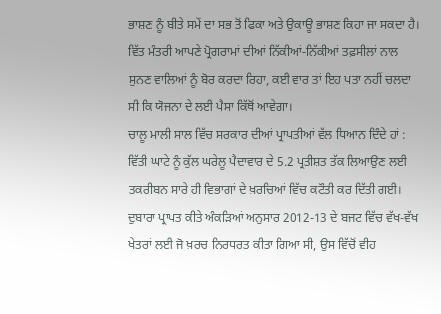ਭਾਸ਼ਣ ਨੂੰ ਬੀਤੇ ਸਮੇਂ ਦਾ ਸਭ ਤੋਂ ਫਿਕਾ ਅਤੇ ਉਕਾਊ ਭਾਸ਼ਣ ਕਿਹਾ ਜਾ ਸਕਦਾ ਹੈ। ਵਿੱਤ ਮੰਤਰੀ ਆਪਣੇ ਪ੍ਰੋਗਰਾਮਾਂ ਦੀਆਂ ਨਿੱਕੀਆਂ-ਨਿੱਕੀਆਂ ਤਫ਼ਸੀਲਾਂ ਨਾਲ ਸੁਨਣ ਵਾਲਿਆਂ ਨੂੰ ਬੋਰ ਕਰਦਾ ਰਿਹਾ, ਕਈ ਵਾਰ ਤਾਂ ਇਹ ਪਤਾ ਨਹੀਂ ਚਲਦਾ ਸੀ ਕਿ ਯੋਜਨਾ ਦੇ ਲਈ ਪੈਸਾ ਕਿੱਥੋਂ ਆਵੇਗਾ।
ਚਾਲੂ ਮਾਲੀ ਸਾਲ ਵਿੱਚ ਸਰਕਾਰ ਦੀਆਂ ਪ੍ਰਾਪਤੀਆਂ ਵੱਲ ਧਿਆਨ ਦਿੰਦੇ ਹਾਂ : ਵਿੱਤੀ ਘਾਟੇ ਨੂੰ ਕੁੱਲ ਘਰੇਲੂ ਪੈਦਾਵਾਰ ਦੇ 5.2 ਪ੍ਰਤੀਸ਼ਤ ਤੱਕ ਲਿਆਉਣ ਲਈ ਤਕਰੀਬਨ ਸਾਰੇ ਹੀ ਵਿਭਾਗਾਂ ਦੇ ਖ਼ਰਚਿਆਂ ਵਿੱਚ ਕਟੌਤੀ ਕਰ ਦਿੱਤੀ ਗਈ। ਦੁਬਾਰਾ ਪ੍ਰਾਪਤ ਕੀਤੇ ਅੰਕੜਿਆਂ ਅਨੁਸਾਰ 2012-13 ਦੇ ਬਜਟ ਵਿੱਚ ਵੱਖ-ਵੱਖ ਖੇਤਰਾਂ ਲਈ ਜੋ ਖ਼ਰਚ ਨਿਰਧਰਤ ਕੀਤਾ ਗਿਆ ਸੀ, ਉਸ ਵਿੱਚੋਂ ਵੀਹ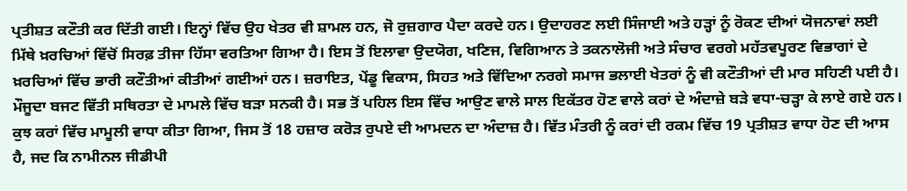ਪ੍ਰਤੀਸ਼ਤ ਕਟੌਤੀ ਕਰ ਦਿੱਤੀ ਗਈ। ਇਨ੍ਹਾਂ ਵਿੱਚ ਉਹ ਖੇਤਰ ਵੀ ਸ਼ਾਮਲ ਹਨ, ਜੋ ਰੁਜ਼ਗਾਰ ਪੈਦਾ ਕਰਦੇ ਹਨ। ਉਦਾਹਰਣ ਲਈ ਸਿੰਜਾਈ ਅਤੇ ਹੜ੍ਹਾਂ ਨੂੰ ਰੋਕਣ ਦੀਆਂ ਯੋਜਨਾਵਾਂ ਲਈ ਮਿੱਥੇ ਖ਼ਰਚਿਆਂ ਵਿੱਚੋਂ ਸਿਰਫ਼ ਤੀਜਾ ਹਿੱਸਾ ਵਰਤਿਆ ਗਿਆ ਹੈ। ਇਸ ਤੋਂ ਇਲਾਵਾ ਉਦਯੋਗ, ਖਣਿਜ, ਵਿਗਿਆਨ ਤੇ ਤਕਨਾਲੋਜੀ ਅਤੇ ਸੰਚਾਰ ਵਰਗੇ ਮਹੱਤਵਪੂਰਣ ਵਿਭਾਗਾਂ ਦੇ ਖ਼ਰਚਿਆਂ ਵਿੱਚ ਭਾਰੀ ਕਟੌਤੀਆਂ ਕੀਤੀਆਂ ਗਈਆਂ ਹਨ। ਜ਼ਰਾਇਤ, ਪੇਂਡੂ ਵਿਕਾਸ, ਸਿਹਤ ਅਤੇ ਵਿੱਦਿਆ ਨਰਗੇ ਸਮਾਜ ਭਲਾਈ ਖੇਤਰਾਂ ਨੂੰ ਵੀ ਕਟੌਤੀਆਂ ਦੀ ਮਾਰ ਸਹਿਣੀ ਪਈ ਹੈ।
ਮੌਜੂਦਾ ਬਜਟ ਵਿੱਤੀ ਸਥਿਰਤਾ ਦੇ ਮਾਮਲੇ ਵਿੱਚ ਬੜਾ ਸਨਕੀ ਹੈ। ਸਭ ਤੋਂ ਪਹਿਲ ਇਸ ਵਿੱਚ ਆਉਣ ਵਾਲੇ ਸਾਲ ਇਕੱਤਰ ਹੋਣ ਵਾਲੇ ਕਰਾਂ ਦੇ ਅੰਦਾਜ਼ੇ ਬੜੇ ਵਧਾ-ਚੜ੍ਹਾ ਕੇ ਲਾਏ ਗਏ ਹਨ। ਕੁਝ ਕਰਾਂ ਵਿੱਚ ਮਾਮੂਲੀ ਵਾਧਾ ਕੀਤਾ ਗਿਆ, ਜਿਸ ਤੋਂ 18 ਹਜ਼ਾਰ ਕਰੋੜ ਰੁਪਏ ਦੀ ਆਮਦਨ ਦਾ ਅੰਦਾਜ਼ ਹੈ। ਵਿੱਤ ਮੰਤਰੀ ਨੂੰ ਕਰਾਂ ਦੀ ਰਕਮ ਵਿੱਚ 19 ਪ੍ਰਤੀਸ਼ਤ ਵਾਧਾ ਹੋਣ ਦੀ ਆਸ ਹੈ, ਜਦ ਕਿ ਨਾਮੀਨਲ ਜੀਡੀਪੀ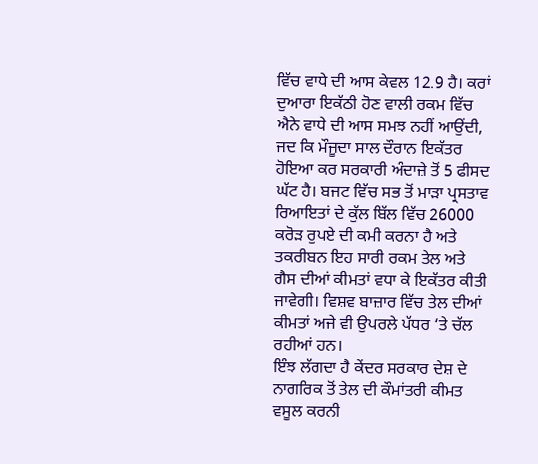ਵਿੱਚ ਵਾਧੇ ਦੀ ਆਸ ਕੇਵਲ 12.9 ਹੈ। ਕਰਾਂ ਦੁਆਰਾ ਇਕੱਠੀ ਹੋਣ ਵਾਲੀ ਰਕਮ ਵਿੱਚ ਐਨੇ ਵਾਧੇ ਦੀ ਆਸ ਸਮਝ ਨਹੀਂ ਆਉਂਦੀ, ਜਦ ਕਿ ਮੌਜੂਦਾ ਸਾਲ ਦੌਰਾਨ ਇਕੱਤਰ ਹੋਇਆ ਕਰ ਸਰਕਾਰੀ ਅੰਦਾਜ਼ੇ ਤੋਂ 5 ਫੀਸਦ ਘੱਟ ਹੈ। ਬਜਟ ਵਿੱਚ ਸਭ ਤੋਂ ਮਾੜਾ ਪ੍ਰਸਤਾਵ ਰਿਆਇਤਾਂ ਦੇ ਕੁੱਲ ਬਿੱਲ ਵਿੱਚ 26000 ਕਰੋੜ ਰੁਪਏ ਦੀ ਕਮੀ ਕਰਨਾ ਹੈ ਅਤੇ ਤਕਰੀਬਨ ਇਹ ਸਾਰੀ ਰਕਮ ਤੇਲ ਅਤੇ ਗੈਸ ਦੀਆਂ ਕੀਮਤਾਂ ਵਧਾ ਕੇ ਇਕੱਤਰ ਕੀਤੀ ਜਾਵੇਗੀ। ਵਿਸ਼ਵ ਬਾਜ਼ਾਰ ਵਿੱਚ ਤੇਲ ਦੀਆਂ ਕੀਮਤਾਂ ਅਜੇ ਵੀ ਉਪਰਲੇ ਪੱਧਰ ‘ਤੇ ਚੱਲ ਰਹੀਆਂ ਹਨ।
ਇੰਝ ਲੱਗਦਾ ਹੈ ਕੇਂਦਰ ਸਰਕਾਰ ਦੇਸ਼ ਦੇ ਨਾਗਰਿਕ ਤੋਂ ਤੇਲ ਦੀ ਕੌਮਾਂਤਰੀ ਕੀਮਤ ਵਸੂਲ ਕਰਨੀ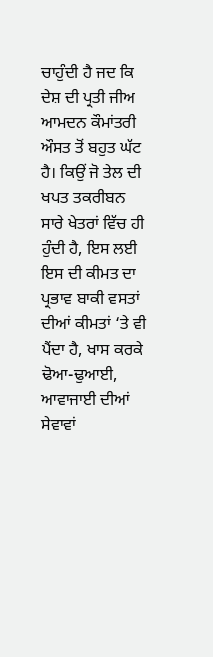ਚਾਹੁੰਦੀ ਹੈ ਜਦ ਕਿ ਦੇਸ਼ ਦੀ ਪ੍ਰਤੀ ਜੀਅ ਆਮਦਨ ਕੌਮਾਂਤਰੀ ਔਸਤ ਤੋਂ ਬਹੁਤ ਘੱਟ ਹੈ। ਕਿਉਂ ਜੋ ਤੇਲ ਦੀ ਖਪਤ ਤਕਰੀਬਨ ਸਾਰੇ ਖੇਤਰਾਂ ਵਿੱਚ ਹੀ ਹੁੰਦੀ ਹੈ, ਇਸ ਲਈ ਇਸ ਦੀ ਕੀਮਤ ਦਾ ਪ੍ਰਭਾਵ ਬਾਕੀ ਵਸਤਾਂ ਦੀਆਂ ਕੀਮਤਾਂ ‘ਤੇ ਵੀ ਪੈਂਦਾ ਹੈ, ਖਾਸ ਕਰਕੇ ਢੋਆ-ਢੁਆਈ, ਆਵਾਜਾਈ ਦੀਆਂ ਸੇਵਾਵਾਂ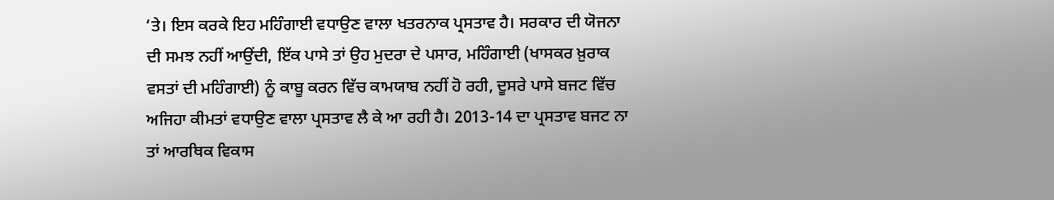‘ਤੇ। ਇਸ ਕਰਕੇ ਇਹ ਮਹਿੰਗਾਈ ਵਧਾਉਣ ਵਾਲਾ ਖਤਰਨਾਕ ਪ੍ਰਸਤਾਵ ਹੈ। ਸਰਕਾਰ ਦੀ ਯੋਜਨਾ ਦੀ ਸਮਝ ਨਹੀਂ ਆਉਂਦੀ, ਇੱਕ ਪਾਸੇ ਤਾਂ ਉਹ ਮੁਦਰਾ ਦੇ ਪਸਾਰ, ਮਹਿੰਗਾਈ (ਖਾਸਕਰ ਖ਼ੁਰਾਕ ਵਸਤਾਂ ਦੀ ਮਹਿੰਗਾਈ) ਨੂੰ ਕਾਬੂ ਕਰਨ ਵਿੱਚ ਕਾਮਯਾਬ ਨਹੀਂ ਹੋ ਰਹੀ, ਦੂਸਰੇ ਪਾਸੇ ਬਜਟ ਵਿੱਚ ਅਜਿਹਾ ਕੀਮਤਾਂ ਵਧਾਉਣ ਵਾਲਾ ਪ੍ਰਸਤਾਵ ਲੈ ਕੇ ਆ ਰਹੀ ਹੈ। 2013-14 ਦਾ ਪ੍ਰਸਤਾਵ ਬਜਟ ਨਾ ਤਾਂ ਆਰਥਿਕ ਵਿਕਾਸ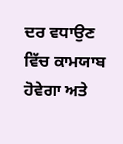ਦਰ ਵਧਾਉਣ ਵਿੱਚ ਕਾਮਯਾਬ ਹੋਵੇਗਾ ਅਤੇ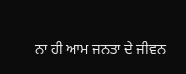ਨਾ ਹੀ ਆਮ ਜਨਤਾ ਦੇ ਜੀਵਨ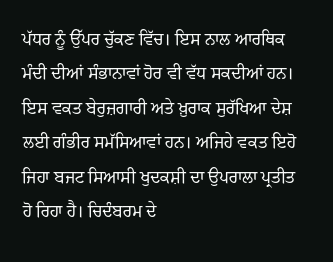ਪੱਧਰ ਨੂੰ ਉੱਪਰ ਚੁੱਕਣ ਵਿੱਚ। ਇਸ ਨਾਲ ਆਰਥਿਕ ਮੰਦੀ ਦੀਆਂ ਸੰਭਾਨਾਵਾਂ ਹੋਰ ਵੀ ਵੱਧ ਸਕਦੀਆਂ ਹਨ। ਇਸ ਵਕਤ ਬੇਰੁਜ਼ਗਾਰੀ ਅਤੇ ਖ਼ੁਰਾਕ ਸੁਰੱਖਿਆ ਦੇਸ਼ ਲਈ ਗੰਭੀਰ ਸਮੱਸਿਆਵਾਂ ਹਨ। ਅਜਿਹੇ ਵਕਤ ਇਹੋ ਜਿਹਾ ਬਜਟ ਸਿਆਸੀ ਖੁਦਕਸ਼ੀ ਦਾ ਉਪਰਾਲਾ ਪ੍ਰਤੀਤ ਹੋ ਰਿਹਾ ਹੈ। ਚਿਦੰਬਰਮ ਦੇ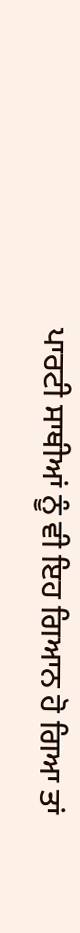ਪਾਰਟੀ ਸਾਥੀਆਂ ਨੂੰ ਵੀ ਇਹ ਗਿਆਨ ਹੋ ਗਿਆ ਤਾਂ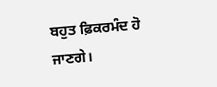ਬਹੁਤ ਫ਼ਿਕਰਮੰਦ ਹੋ ਜਾਣਗੇ।